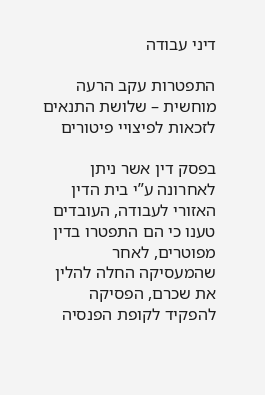דיני עבודה

התפטרות עקב הרעה מוחשית – שלושת התנאים לזכאות לפיצויי פיטורים

בפסק דין אשר ניתן לאחרונה ע”י בית הדין האזורי לעבודה, העובדים טענו כי הם התפטרו בדין מפוטרים, לאחר שהמעסיקה החלה להלין את שכרם, הפסיקה להפקיד לקופת הפנסיה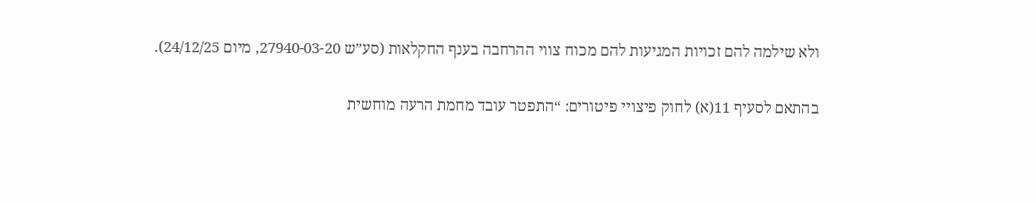ולא שילמה להם זכויות המגיעות להם מכוח צווי ההרחבה בענף החקלאות (סע”ש 27940-03-20, מיום 24/12/25).

בהתאם לסעיף 11(א) לחוק פיצויי פיטורים: “התפטר עובד מחמת הרעה מוחשית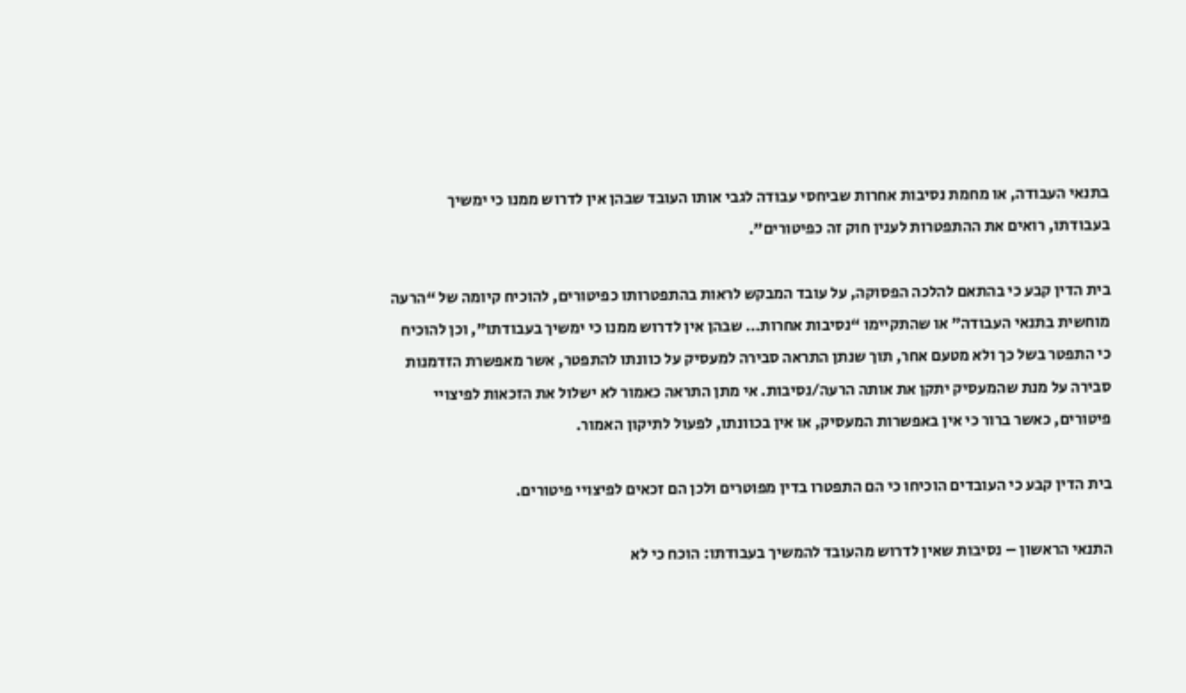בתנאי העבודה, או מחמת נסיבות אחרות שביחסי עבודה לגבי אותו העובד שבהן אין לדרוש ממנו כי ימשיך בעבודתו, רואים את ההתפטרות לענין חוק זה כפיטורים”.

בית הדין קבע כי בהתאם להלכה הפסוקה, על עובד המבקש לראות בהתפטרותו כפיטורים, להוכיח קיומה של “הרעה מוחשית בתנאי העבודה” או שהתקיימו “נסיבות אחרות… שבהן אין לדרוש ממנו כי ימשיך בעבודתו”, וכן להוכיח כי התפטר בשל כך ולא מטעם אחר, תוך שנתן התראה סבירה למעסיק על כוונתו להתפטר, אשר מאפשרת הזדמנות סבירה על מנת שהמעסיק יתקן את אותה הרעה/נסיבות. אי מתן התראה כאמור לא ישלול את הזכאות לפיצויי פיטורים, כאשר ברור כי אין באפשרות המעסיק, או אין בכוונתו, לפעול לתיקון האמור.

בית הדין קבע כי העובדים הוכיחו כי הם התפטרו בדין מפוטרים ולכן הם זכאים לפיצויי פיטורים.

התנאי הראשון – נסיבות שאין לדרוש מהעובד להמשיך בעבודתו: הוכח כי לא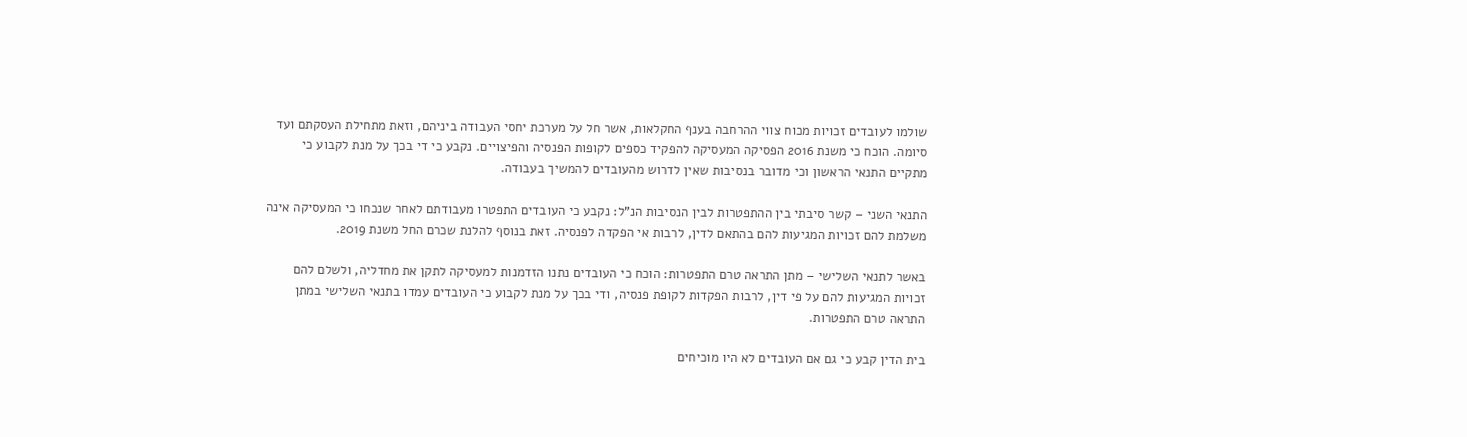שולמו לעובדים זכויות מכוח צווי ההרחבה בענף החקלאות, אשר חל על מערכת יחסי העבודה ביניהם, וזאת מתחילת העסקתם ועד סיומה. הוכח כי משנת 2016 הפסיקה המעסיקה להפקיד כספים לקופות הפנסיה והפיצויים. נקבע כי די בכך על מנת לקבוע כי מתקיים התנאי הראשון וכי מדובר בנסיבות שאין לדרוש מהעובדים להמשיך בעבודה.

התנאי השני – קשר סיבתי בין ההתפטרות לבין הנסיבות הנ”ל: נקבע כי העובדים התפטרו מעבודתם לאחר שנכחו כי המעסיקה אינה משלמת להם זכויות המגיעות להם בהתאם לדין, לרבות אי הפקדה לפנסיה. זאת בנוסף להלנת שכרם החל משנת 2019.

באשר לתנאי השלישי – מתן התראה טרם התפטרות: הוכח כי העובדים נתנו הזדמנות למעסיקה לתקן את מחדליה, ולשלם להם זכויות המגיעות להם על פי דין, לרבות הפקדות לקופת פנסיה, ודי בכך על מנת לקבוע כי העובדים עמדו בתנאי השלישי במתן התראה טרם התפטרות.

בית הדין קבע כי גם אם העובדים לא היו מוכיחים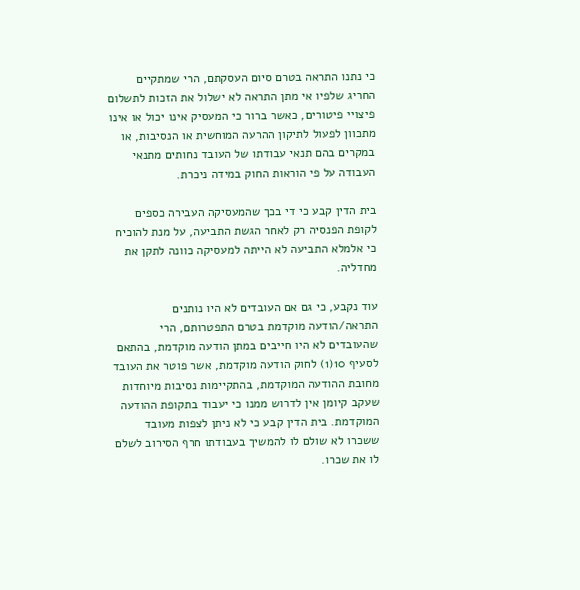כי נתנו התראה בטרם סיום העסקתם, הרי שמתקיים החריג שלפיו אי מתן התראה לא ישלול את הזכות לתשלום פיצויי פיטורים, כאשר ברור כי המעסיק אינו יכול או אינו מתכוון לפעול לתיקון ההרעה המוחשית או הנסיבות, או במקרים בהם תנאי עבודתו של העובד נחותים מתנאי העבודה על פי הוראות החוק במידה ניכרת.

בית הדין קבע כי די בכך שהמעסיקה העבירה כספים לקופת הפנסיה רק לאחר הגשת התביעה, על מנת להוכיח כי אלמלא התביעה לא הייתה למעסיקה כוונה לתקן את מחדליה.

עוד נקבע, כי גם אם העובדים לא היו נותנים התראה/הודעה מוקדמת בטרם התפטרותם, הרי שהעובדים לא היו חייבים במתן הודעה מוקדמת, בהתאם לסעיף 10(1) לחוק הודעה מוקדמת, אשר פוטר את העובד מחובת ההודעה המוקדמת, בהתקיימות נסיבות מיוחדות שעקב קיומן אין לדרוש ממנו כי יעבוד בתקופת ההודעה המוקדמת. בית הדין קבע כי לא ניתן לצפות מעובד ששכרו לא שולם לו להמשיך בעבודתו חרף הסירוב לשלם לו את שכרו.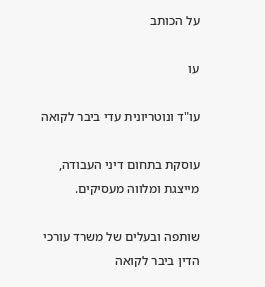על הכותב

עו

עו"ד ונוטריונית עדי ביבר לקואה

עוסקת בתחום דיני העבודה, מייצגת ומלווה מעסיקים.

שותפה ובעלים של משרד עורכי הדין ביבר לקואה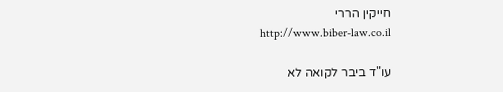חייקין הררי
http://www.biber-law.co.il

עו"ד ביבר לקואה לא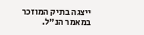ייצגה בתיק המוזכר במאמר הנ"ל.